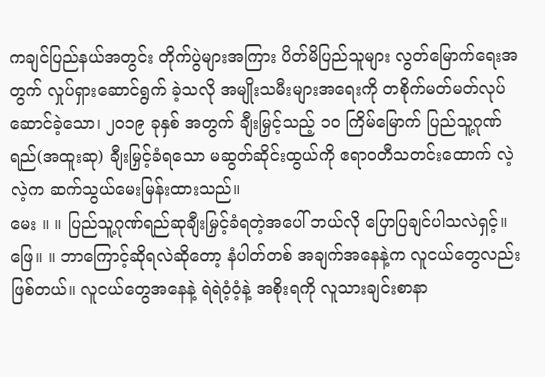ကချင်ပြည်နယ်အတွင်း တိုက်ပွဲများအကြား ပိတ်မိပြည်သူများ လွတ်မြောက်ရေးအတွက် လှုပ်ရှားဆောင်ရွက် ခဲ့သလို အမျိုးသမီးများအရေးကို တစိုက်မတ်မတ်လုပ်ဆောင်ခဲ့သော၊ ၂၀၁၉ ခုနှစ် အတွက် ချီးမြှင့်သည့် ၁၀ ကြိမ်မြောက် ပြည်သူ့ဂုဏ်ရည်(အထူးဆု) ချီးမြှင့်ခံရသော မဆွတ်ဆိုင်းထွယ်ကို ဧရာဝတီသတင်းထောက် လဲ့လဲ့က ဆက်သွယ်မေးမြန်းထားသည်။
မေး ။ ။ ပြည်သူ့ဂုဏ်ရည်ဆုချီးမြှင့်ခံရတဲ့အပေါ် ဘယ်လို ပြောပြချင်ပါသလဲရှင့်။
ဖြေ။ ။ ဘာကြောင့်ဆိုရလဲဆိုတော့ နံပါတ်တစ် အချက်အနေနဲ့က လူငယ်တွေလည်း ဖြစ်တယ်။ လူငယ်တွေအနေနဲ့ ရဲရဲဝံ့ဝံ့နဲ့ အစိုးရကို လူသားချင်းစာနာ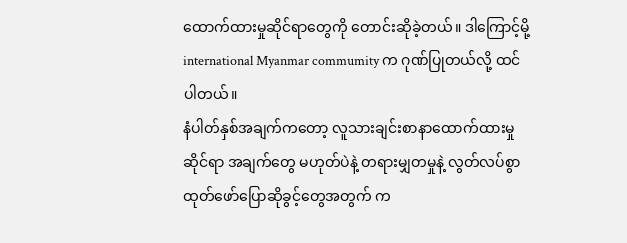ထောက်ထားမှုဆိုင်ရာတွေကို တောင်းဆိုခဲ့တယ်။ ဒါကြောင့်မို့ international Myanmar commumity က ဂုဏ်ပြုတယ်လို့ ထင်ပါတယ်။
နံပါတ်နှစ်အချက်ကတော့ လူသားချင်းစာနာထောက်ထားမှုဆိုင်ရာ အချက်တွေ မဟုတ်ပဲနဲ့ တရားမျှတမှုနဲ့ လွတ်လပ်စွာထုတ်ဖော်ပြောဆိုခွင့်တွေအတွက် က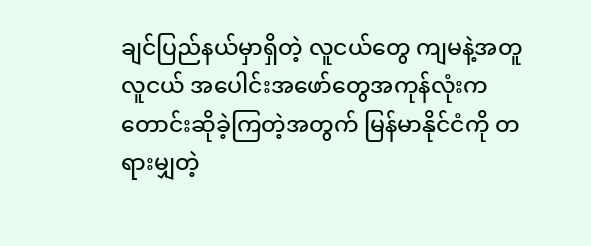ချင်ပြည်နယ်မှာရှိတဲ့ လူငယ်တွေ ကျမနဲ့အတူ လူငယ် အပေါင်းအဖော်တွေအကုန်လုံးက တောင်းဆိုခဲ့ကြတဲ့အတွက် မြန်မာနိုင်ငံကို တရားမျှတဲ့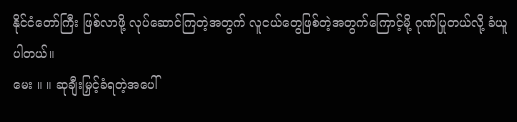နိုင်ငံတော်ကြီး ဖြစ်လာဖို့ လုပ်ဆောင်ကြတဲ့အတွက် လူငယ်တွေဖြစ်တဲ့အတွက်ကြောင့်မို့ ဂုဏ်ပြုတယ်လို့ ခံယူပါတယ်။
မေး ။ ။ ဆုချီးမြှင့်ခံရတဲ့အပေါ်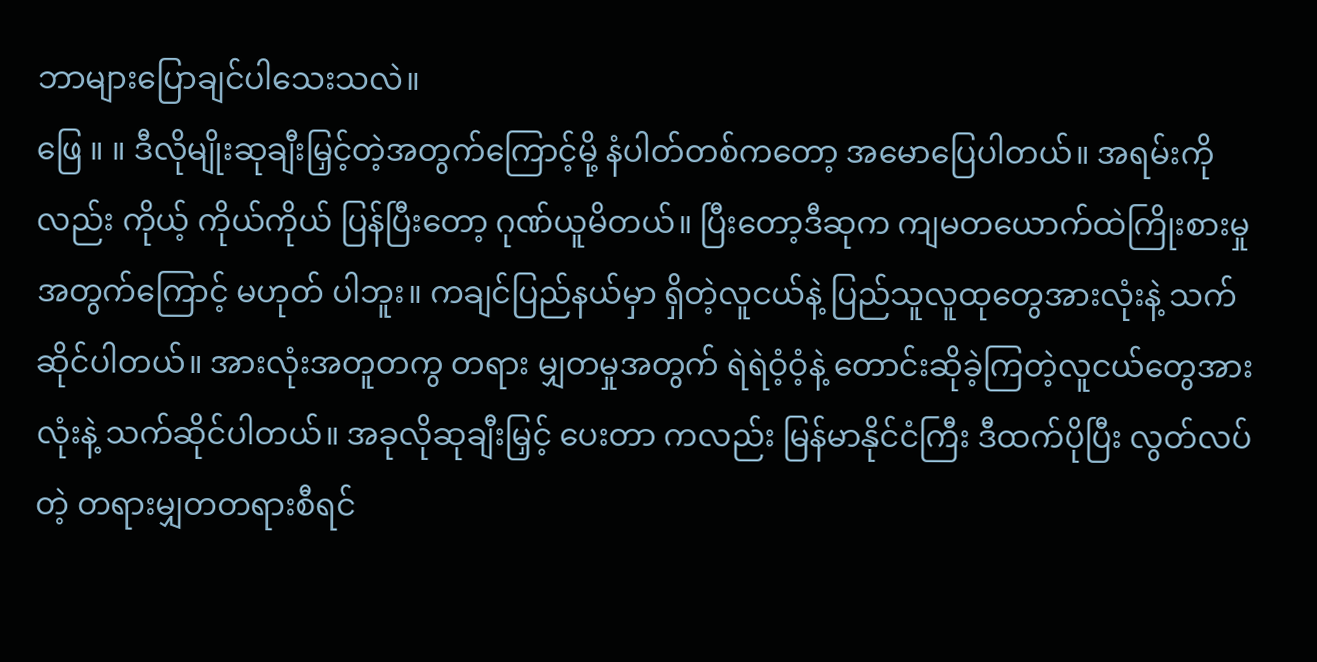ဘာများပြောချင်ပါသေးသလဲ။
ဖြေ ။ ။ ဒီလိုမျိုးဆုချီးမြှင့်တဲ့အတွက်ကြောင့်မို့ နံပါတ်တစ်ကတော့ အမောပြေပါတယ်။ အရမ်းကိုလည်း ကိုယ့် ကိုယ်ကိုယ် ပြန်ပြီးတော့ ဂုဏ်ယူမိတယ်။ ပြီးတော့ဒီဆုက ကျမတယောက်ထဲကြိုးစားမှုအတွက်ကြောင့် မဟုတ် ပါဘူး။ ကချင်ပြည်နယ်မှာ ရှိတဲ့လူငယ်နဲ့ ပြည်သူလူထုတွေအားလုံးနဲ့ သက်ဆိုင်ပါတယ်။ အားလုံးအတူတကွ တရား မျှတမှုအတွက် ရဲရဲဝံ့ဝံ့နဲ့ တောင်းဆိုခဲ့ကြတဲ့လူငယ်တွေအားလုံးနဲ့ သက်ဆိုင်ပါတယ်။ အခုလိုဆုချီးမြှင့် ပေးတာ ကလည်း မြန်မာနိုင်ငံကြီး ဒီထက်ပိုပြီး လွတ်လပ်တဲ့ တရားမျှတတရားစီရင်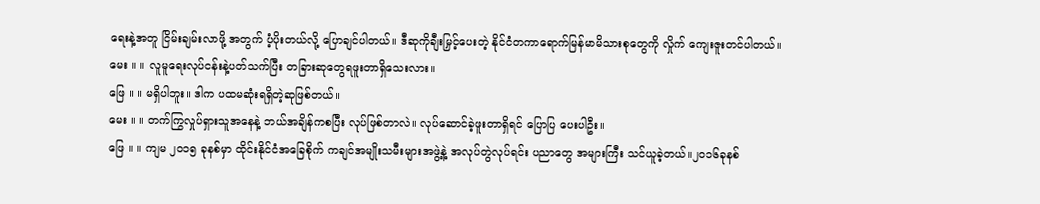ရေးနဲ့အတူ ငြိမ်းချမ်းလာဖို့ အတွက် ပံ့ပိုးတယ်လို့ ပြောချင်ပါတယ်။ ဒီဆုကိုချီးမြှင့်ပေးတဲ့ နိုင်ငံတကာရောက်မြန်မာမိသားစုတွေကို လှိုက် ကျေးဇူးတင်ပါတယ်။
မေး ။ ။ လူမူရေးလုပ်ငန်းနဲ့ပတ်သက်ပြီး တခြားဆုတွေရဖူးတာရှိသေးလား။
ဖြေ ။ ။ မရှိပါဘူး။ ဒါက ပထမဆုံးရရှိတဲ့ဆုဖြစ်တယ်။
မေး ။ ။ တက်ကြွလှုပ်ရှားသူအနေနဲ့ ဘယ်အချိန်ကစပြီး လုပ်ဖြစ်တာလဲ။ လုပ်ဆောင်ခဲ့ဖူးတာရှိရင် ပြောပြ ပေးပါဦး။
ဖြေ ။ ။ ကျမ ၂၀၁၅ ခုနစ်မှာ ထိုင်းနိုင်ငံအခြေစိုက် ကချင်အမျိုးသမီးများအဖွဲ့နဲ့ အလုပ်တွဲလုပ်ရင်း ပညာတွေ အများကြီး သင်ယူခဲ့တယ်။၂၀၁၆ခုနစ်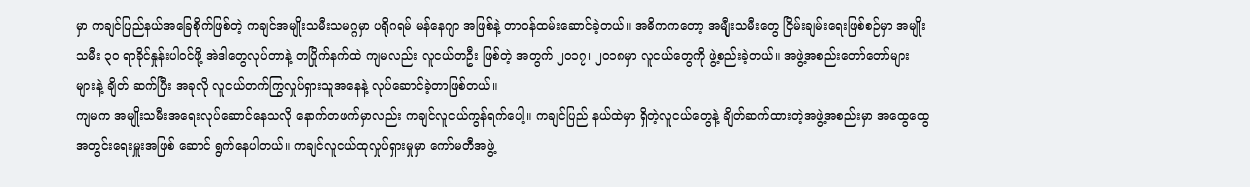မှာ ကချင်ပြည်နယ်အခြေစိုက်ဖြစ်တဲ့ ကချင်အမျိုးသမီးသမဂ္ဂမှာ ပရိုဂရမ် မန်နေဂျာ အဖြစ်နဲ့ တာဝန်ထမ်းဆောင်ခဲ့တယ်။ အဓိကကတော့ အမျီုးသမီးတွေ ငြိမ်းချမ်းရေးဖြစ်စဉ်မှာ အမျိုး သမီး ၃၀ ရာခိုင်နှုန်းပါဝင်ဖို့ အဲဒါတွေလုပ်တာနဲ့ တပြိုက်နက်ထဲ ကျမလည်း လူငယ်တဦး ဖြစ်တဲ့ အတွက် ၂၀၁၇၊ ၂၀၁၈မှာ လူငယ်တွေကို ဖွဲ့စည်းခဲ့တယ်။ အဖွဲ့အစည်းတော်တော်များများနဲ့ ချိတ် ဆက်ပြီး အခုလို လူငယ်တက်ကြွလှုပ်ရှားသူအနေနဲ့ လုပ်ဆောင်ခဲ့တာဖြစ်တယ်။
ကျမက အမျိုးသမီးအရေးလုပ်ဆောင်နေသလို နောက်တဖက်မှာလည်း ကချင်လူငယ်ကွန်ရက်ပေါ့။ ကချင်ပြည် နယ်ထဲမှာ ရှိတဲ့လူငယ်တွေနဲ့ ချိတ်ဆက်ထားတဲ့အဖွဲ့အစည်းမှာ အထွေထွေအတွင်းရေးမှူးအဖြစ် ဆောင် ရွက်နေပါတယ်။ ကချင်လူငယ်ထုလှုပ်ရှားမှုမှာ ကော်မတီအဖွဲ့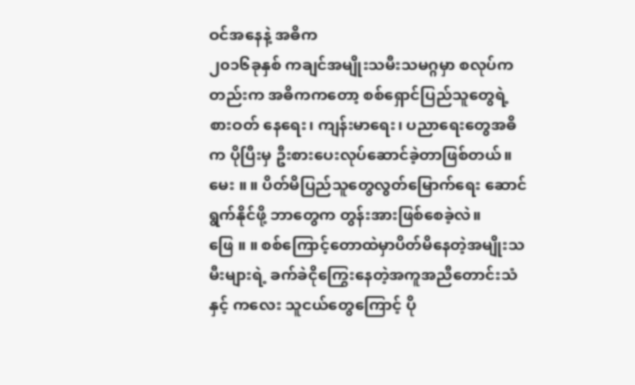ဝင်အနေနဲ့ အဓိက
၂၀၁၆ခုနှစ် ကချင်အမျိုးသမီးသမဂ္ဂမှာ စလုပ်ကတည်းက အဓိကကတော့ စစ်ရှောင်ပြည်သူတွေရဲ့ စားဝတ် နေရေး၊ ကျန်းမာရေး၊ ပညာရေးတွေအဓိက ပိုပြီးမှ ဦးစားပေးလုပ်ဆောင်ခဲ့တာဖြစ်တယ်။
မေး ။ ။ ပိတ်မိပြည်သူတွေလွတ်မြောက်ရေး ဆောင်ရွက်နိုင်ဖို့ ဘာတွေက တွန်းအားဖြစ်စေခဲ့လဲ။
ဖြေ ။ ။ စစ်ကြောင့်တောထဲမှာပိတ်မိနေတဲ့အမျိုးသမီးများရဲ့ ခက်ခဲငိုကြွေးနေတဲ့အကူအညီတောင်းသံနှင့် ကလေး သူငယ်တွေကြောင့် ပို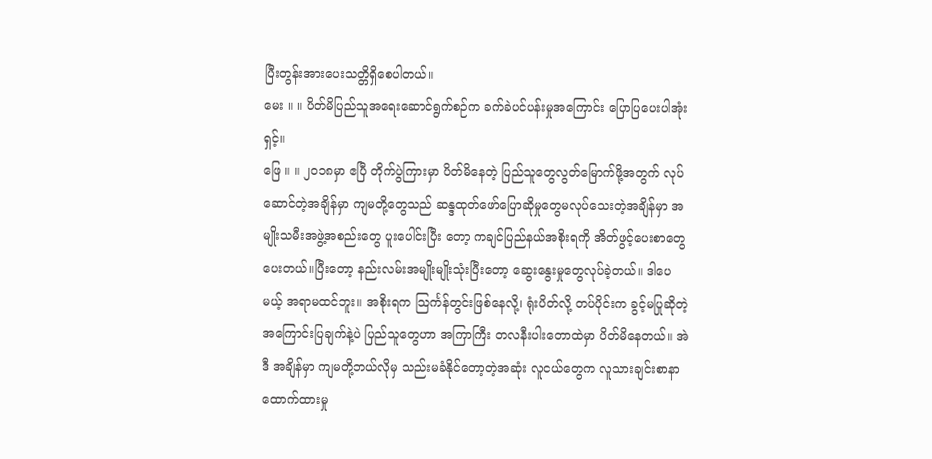ပြီးတွန်းအားပေးသတ္တိရှိစေပါတယ်။
မေး ။ ။ ပိတ်မိပြည်သူအရေးဆောင်ရွက်စဉ်က ခက်ခဲပင်ပန်းမှုအကြောင်း ပြောပြပေးပါအုံးရှင့်။
ဖြေ ။ ။ ၂၀၁၈မှာ ဧပြီ တိုက်ပွဲကြားမှာ ပိတ်မိနေတဲ့ ပြည်သူတွေလွတ်မြောက်ဖို့အတွက် လုပ်ဆောင်တဲ့အချိန်မှာ ကျမတို့တွေသည် ဆန္ဒထုတ်ဖော်ပြောဆိုမှုတွေမလုပ်သေးတဲ့အချိန်မှာ အမျိုးသမီးအဖွဲ့အစည်းတွေ ပူးပေါင်းပြီး တော့ ကချင်ပြည်နယ်အစိုးရကို အိတ်ဖွင့်ပေးစာတွေ ပေးတယ်။ပြီးတော့ နည်းလမ်းအမျိုးမျိုးသုံးပြီးတော့ ဆွေးနွေးမှုတွေလုပ်ခဲ့တယ်။ ဒါပေမယ့် အရာမထင်ဘူး။ အစိုးရက သြင်္ကန်တွင်းဖြစ်နေလို့၊ ရုံးပိတ်လို့ တပ်ပိုင်းက ခွင့်မပြုဆိုတဲ့အကြောင်းပြချက်နဲ့ပဲ ပြည်သူတွေဟာ အကြာကြီး တလနီးပါးတောထဲမှာ ပိတ်မိနေတယ်။ အဲဒီ အချိန်မှာ ကျမတို့ဘယ်လိုမှ သည်းမခံနိုင်တော့တဲ့အဆုံး လူငယ်တွေက လူသားချင်းစာနာထောက်ထားမှု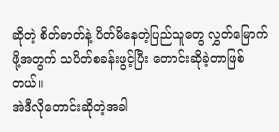ဆိုတဲ့ စိတ်ဓာတ်နဲ့ ပိတ်မိနေတဲ့ပြည်သူတွေ လွှတ်မြောက်ဖို့အတွက် သပိတ်စခန်းဖွင့်ပြီး တောင်းဆိုခဲ့တာဖြစ်တယ်။
အဲဒီလိုတောင်းဆိုတဲ့အခါ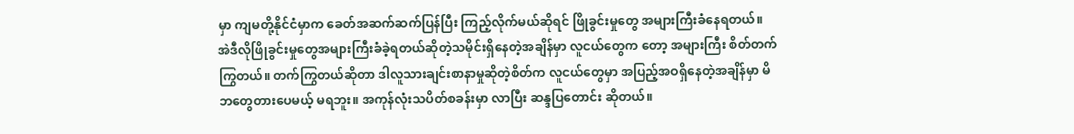မှာ ကျမတို့နိုင်ငံမှာက ခေတ်အဆက်ဆက်ပြန်ပြီး ကြည့်လိုက်မယ်ဆိုရင် ဖြိုခွင်းမှုတွေ အများကြီးခံနေရတယ်။ အဲဒီလိုဖြိုခွင်းမှုတွေအများကြီးခံခဲ့ရတယ်ဆိုတဲ့သမိုင်းရှိနေတဲ့အချိန်မှာ လူငယ်တွေက တော့ အများကြီး စိတ်တက်ကြွတယ်။ တက်ကြွတယ်ဆိုတာ ဒါလူသားချင်းစာနာမှုဆိုတဲ့စိတ်က လူငယ်တွေမှာ အပြည့်အဝရှိနေတဲ့အချိန်မှာ မိဘတွေတားပေမယ့် မရဘူး။ အကုန်လုံးသပိတ်စခန်းမှာ လာပြီး ဆန္ဒပြတောင်း ဆိုတယ်။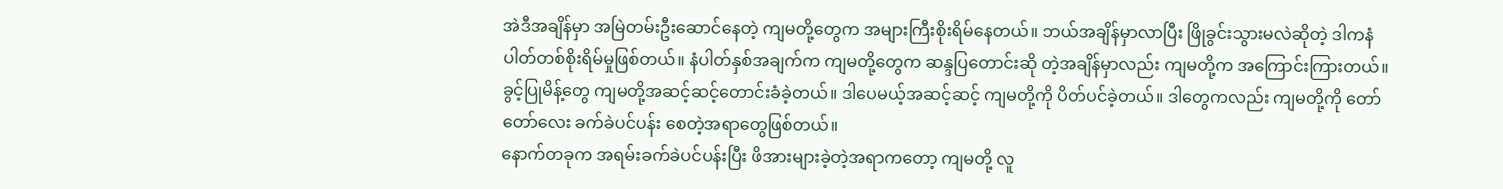အဲဒီအချိန်မှာ အမြဲတမ်းဦးဆောင်နေတဲ့ ကျမတို့တွေက အများကြီးစိုးရိမ်နေတယ်။ ဘယ်အချိန်မှာလာပြီး ဖြိုခွင်းသွားမလဲဆိုတဲ့ ဒါကနံပါတ်တစ်စိုးရိမ်မှုဖြစ်တယ်။ နံပါတ်နှစ်အချက်က ကျမတို့တွေက ဆန္ဒပြတောင်းဆို တဲ့အချိန်မှာလည်း ကျမတို့က အကြောင်းကြားတယ်။ ခွင့်ပြုမိန့်တွေ ကျမတို့အဆင့်ဆင့်တောင်းခံခဲ့တယ်။ ဒါပေမယ့်အဆင့်ဆင့် ကျမတို့ကို ပိတ်ပင်ခဲ့တယ်။ ဒါတွေကလည်း ကျမတို့ကို တော်တော်လေး ခက်ခဲပင်ပန်း စေတဲ့အရာတွေဖြစ်တယ်။
နောက်တခုက အရမ်းခက်ခဲပင်ပန်းပြီး ဖိအားများခဲ့တဲ့အရာကတော့ ကျမတို့ လူ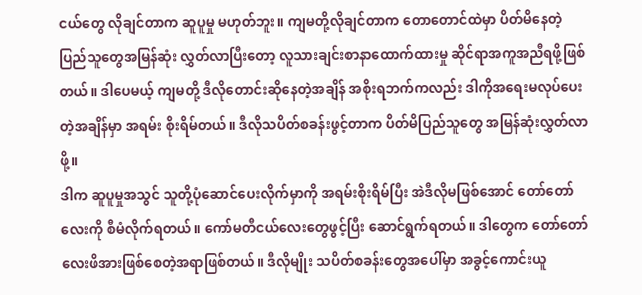ငယ်တွေ လိုချင်တာက ဆူပူမှု မဟုတ်ဘူး။ ကျမတို့လိုချင်တာက တောတောင်ထဲမှာ ပိတ်မိနေတဲ့ ပြည်သူတွေအမြန်ဆုံး လွှတ်လာပြီးတော့ လူသားချင်းစာနာထောက်ထားမှု ဆိုင်ရာအကူအညီရဖို့ဖြစ်တယ်။ ဒါပေမယ့် ကျမတို့ ဒီလိုတောင်းဆိုနေတဲ့အချိန် အစိုးရဘက်ကလည်း ဒါကိုအရေးမလုပ်ပေးတဲ့အချိန်မှာ အရမ်း စိုးရိမ်တယ်။ ဒီလိုသပိတ်စခန်းဖွင့်တာက ပိတ်မိပြည်သူတွေ အမြန်ဆုံးလွှတ်လာဖို့။
ဒါက ဆူပူမှုအသွင် သူတို့ပုံဆောင်ပေးလိုက်မှာကို အရမ်းစိုးရိမ်ပြီး အဲဒီလိုမဖြစ်အောင် တော်တော်လေးကို စီမံလိုက်ရတယ်။ ကော်မတီငယ်လေးတွေဖွင့်ပြီး ဆောင်ရွက်ရတယ်။ ဒါတွေက တော်တော်လေးဖိအားဖြစ်စေတဲ့အရာဖြစ်တယ်။ ဒီလိုမျိုး သပိတ်စခန်းတွေအပေါ်မှာ အခွင့်ကောင်းယူ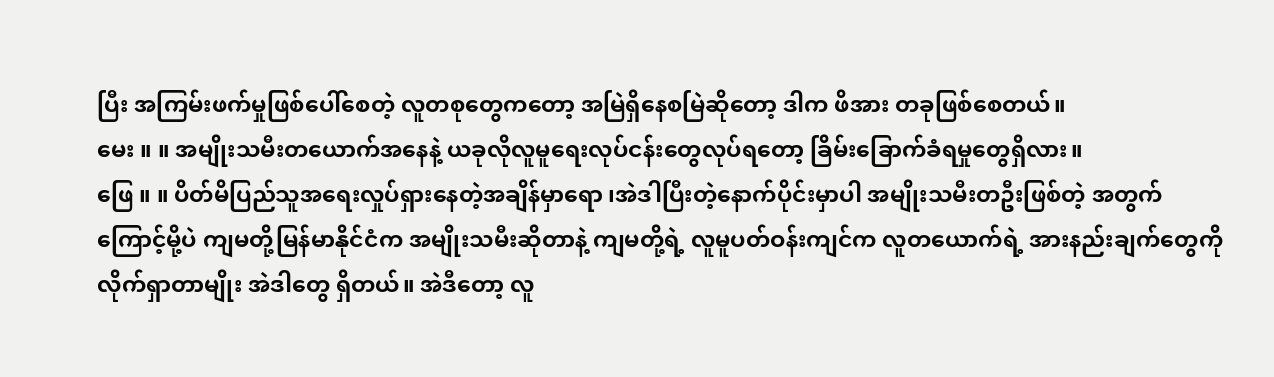ပြီး အကြမ်းဖက်မှုဖြစ်ပေါ်စေတဲ့ လူတစုတွေကတော့ အမြဲရှိနေစမြဲဆိုတော့ ဒါက ဖိအား တခုဖြစ်စေတယ်။
မေး ။ ။ အမျိုးသမီးတယောက်အနေနဲ့ ယခုလိုလူမူရေးလုပ်ငန်းတွေလုပ်ရတော့ ခြိမ်းခြောက်ခံရမှုတွေရှိလား။
ဖြေ ။ ။ ပိတ်မိပြည်သူအရေးလှုပ်ရှားနေတဲ့အချိန်မှာရော ၊အဲဒါပြီးတဲ့နောက်ပိုင်းမှာပါ အမျိုးသမီးတဦးဖြစ်တဲ့ အတွက်ကြောင့်မို့ပဲ ကျမတို့မြန်မာနိုင်ငံက အမျိုးသမီးဆိုတာနဲ့ ကျမတို့ရဲ့ လူမူပတ်ဝန်းကျင်က လူတယောက်ရဲ့ အားနည်းချက်တွေကို လိုက်ရှာတာမျိုး အဲဒါတွေ ရှိတယ်။ အဲဒီတော့ လူ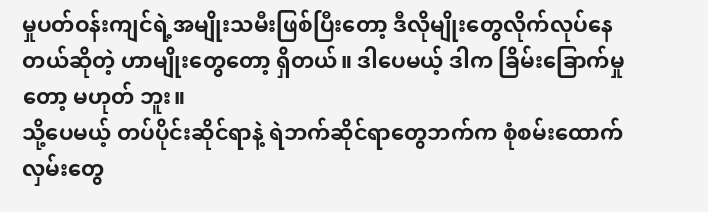မှုပတ်ဝန်းကျင်ရဲ့အမျိုးသမီးဖြစ်ပြီးတော့ ဒီလိုမျိုးတွေလိုက်လုပ်နေတယ်ဆိုတဲ့ ဟာမျိုးတွေတော့ ရှိတယ်။ ဒါပေမယ့် ဒါက ခြိမ်းခြောက်မှုတော့ မဟုတ် ဘူး။
သို့ပေမယ့် တပ်ပိုင်းဆိုင်ရာနဲ့ ရဲဘက်ဆိုင်ရာတွေဘက်က စုံစမ်းထောက်လှမ်းတွေ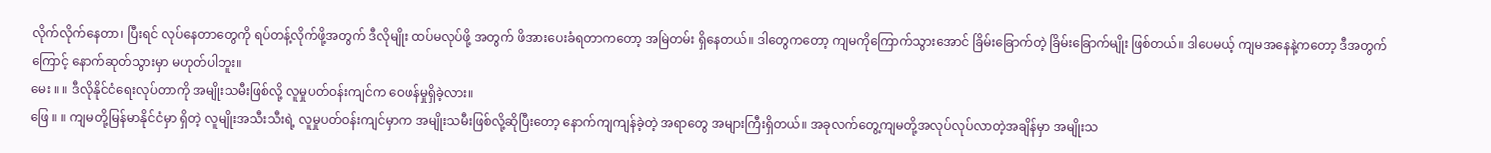လိုက်လိုက်နေတာ၊ ပြီးရင် လုပ်နေတာတွေကို ရပ်တန့်လိုက်ဖို့အတွက် ဒီလိုမျိုး ထပ်မလုပ်ဖို့ အတွက် ဖိအားပေးခံရတာကတော့ အမြဲတမ်း ရှိနေတယ်။ ဒါတွေကတော့ ကျမကိုကြောက်သွားအောင် ခြိမ်းခြောက်တဲ့ ခြိမ်းခြောက်မျိုး ဖြစ်တယ်။ ဒါပေမယ့် ကျမအနေနဲ့ကတော့ ဒီအတွက်ကြောင့် နောက်ဆုတ်သွားမှာ မဟုတ်ပါဘူး။
မေး ။ ။ ဒီလိုနိုင်ငံရေးလုပ်တာကို အမျိုးသမီးဖြစ်လို့ လူမှုပတ်ဝန်းကျင်က ဝေဖန်မှုရှိခဲ့လား။
ဖြေ ။ ။ ကျမတို့မြန်မာနိုင်ငံမှာ ရှိတဲ့ လူမျိုးအသီးသီးရဲ့ လူမှုပတ်ဝန်းကျင်မှာက အမျိုးသမီးဖြစ်လို့ဆိုပြီးတော့ နောက်ကျကျန်ခဲ့တဲ့ အရာတွေ အများကြီးရှိတယ်။ အခုလက်တွေ့ကျမတို့အလုပ်လုပ်လာတဲ့အချိန်မှာ အမျိုးသ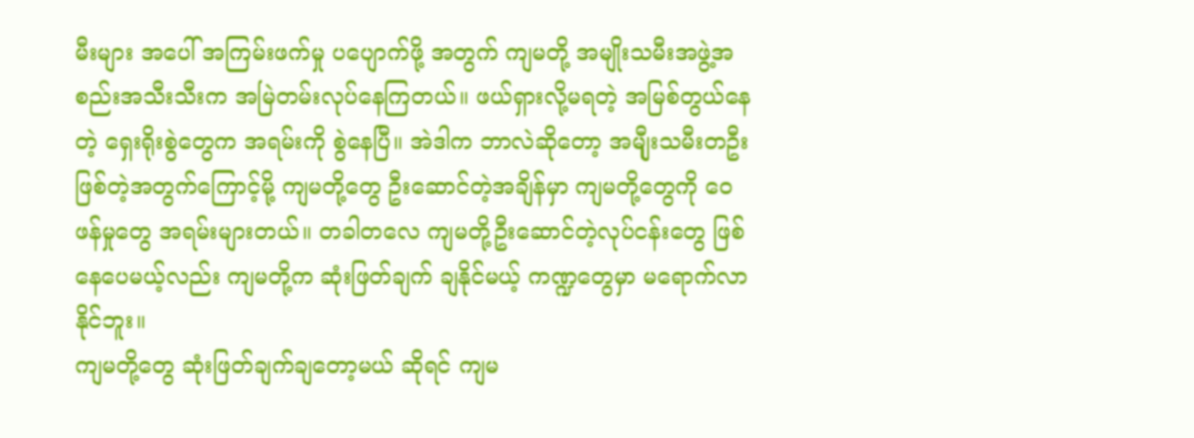မီးများ အပေါ် အကြမ်းဖက်မှု ပပျောက်ဖို့ အတွက် ကျမတို့ အမျိုးသမီးအဖွဲ့အစည်းအသီးသီးက အမြဲတမ်းလုပ်နေကြတယ်။ ဖယ်ရှားလို့မရတဲ့ အမြစ်တွယ်နေတဲ့ ရှေးရိုးစွဲတွေက အရမ်းကို စွဲနေပြီ။ အဲဒါက ဘာလဲဆိုတော့ အမျီုးသမီးတဦးဖြစ်တဲ့အတွက်ကြောင့်မို့ ကျမတို့တွေ ဦးဆောင်တဲ့အချိန်မှာ ကျမတို့တွေကို ဝေဖန်မှုတွေ အရမ်းများတယ်။ တခါတလေ ကျမတို့ဦးဆောင်တဲ့လုပ်ငန်းတွေ ဖြစ်နေပေမယ့်လည်း ကျမတို့က ဆုံးဖြတ်ချက် ချနိုင်မယ့် ကဏ္ဍတွေမှာ မရောက်လာနိုင်ဘူး။
ကျမတို့တွေ ဆုံးဖြတ်ချက်ချတော့မယ် ဆိုရင် ကျမ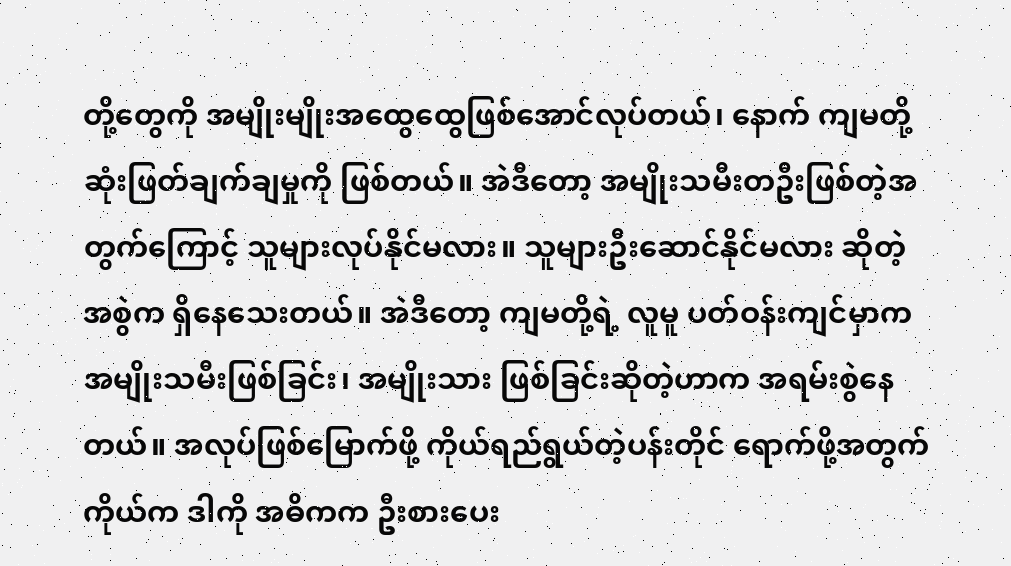တို့တွေကို အမျိုးမျိုးအထွေထွေဖြစ်အောင်လုပ်တယ်၊ နောက် ကျမတို့ဆုံးဖြတ်ချက်ချမှုကို ဖြစ်တယ်။ အဲဒီတော့ အမျိုးသမီးတဦးဖြစ်တဲ့အတွက်ကြောင့် သူများလုပ်နိုင်မလား။ သူများဦးဆောင်နိုင်မလား ဆိုတဲ့ အစွဲက ရှိနေသေးတယ်။ အဲဒီတော့ ကျမတို့ရဲ့ လူမူ ပတ်ဝန်းကျင်မှာက အမျိုးသမီးဖြစ်ခြင်း၊ အမျိုးသား ဖြစ်ခြင်းဆိုတဲ့ဟာက အရမ်းစွဲနေတယ်။ အလုပ်ဖြစ်မြောက်ဖို့ ကိုယ်ရည်ရွယ်တဲ့ပန်းတိုင် ရောက်ဖို့အတွက် ကိုယ်က ဒါကို အဓိကက ဦးစားပေး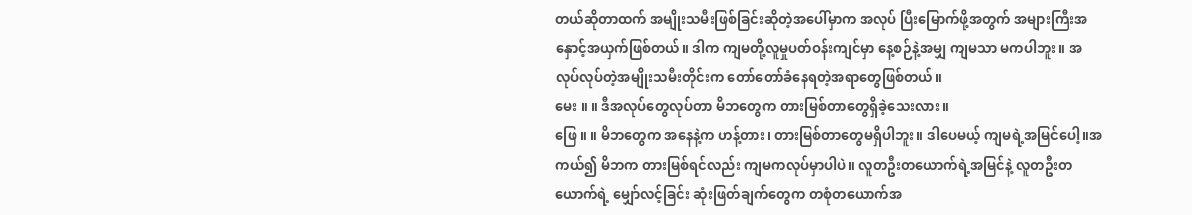တယ်ဆိုတာထက် အမျိုးသမီးဖြစ်ခြင်းဆိုတဲ့အပေါ်မှာက အလုပ် ပြီးမြောက်ဖို့အတွက် အများကြီးအနှောင့်အယှက်ဖြစ်တယ်။ ဒါက ကျမတို့လူမှုပတ်ဝန်းကျင်မှာ နေ့စဉ်နဲ့အမျှ ကျမသာ မကပါဘူး။ အလုပ်လုပ်တဲ့အမျိုးသမီးတိုင်းက တော်တော်ခံနေရတဲ့အရာတွေဖြစ်တယ်။
မေး ။ ။ ဒီအလုပ်တွေလုပ်တာ မိဘတွေက တားမြစ်တာတွေရှိခဲ့သေးလား။
ဖြေ ။ ။ မိဘတွေက အနေနဲ့က ဟန့်တား၊ တားမြစ်တာတွေမရှိပါဘူး။ ဒါပေမယ့် ကျမရဲ့အမြင်ပေါ့။အကယ်၍ မိဘက တားမြစ်ရင်လည်း ကျမကလုပ်မှာပါပဲ။ လူတဦးတယောက်ရဲ့အမြင်နဲ့ လူတဦးတယောက်ရဲ့ မျှော်လင့်ခြင်း ဆုံးဖြတ်ချက်တွေက တစုံတယောက်အ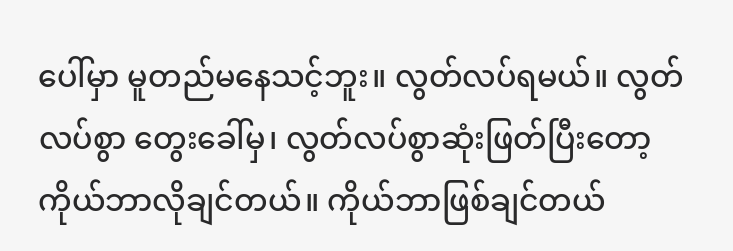ပေါ်မှာ မူတည်မနေသင့်ဘူး။ လွတ်လပ်ရမယ်။ လွတ်လပ်စွာ တွေးခေါ်မှ၊ လွတ်လပ်စွာဆုံးဖြတ်ပြီးတော့ ကိုယ်ဘာလိုချင်တယ်။ ကိုယ်ဘာဖြစ်ချင်တယ်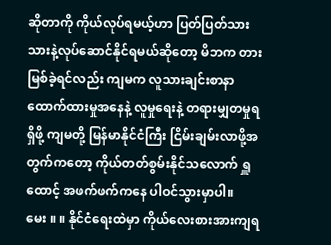ဆိုတာကို ကိုယ်လုပ်ရမယ့်ဟာ ပြတ်ပြတ်သားသားနဲ့လုပ်ဆောင်နိုင်ရမယ်ဆိုတော့ မိဘက တားမြစ်ခဲ့ရင်လည်း ကျမက လူသားချင်းစာနာထောက်ထားမှုအနေနဲ့ လူမှုရေးနဲ့ တရားမျှတမှုရရှိဖို့ ကျမတို့ မြန်မာနိုင်ငံကြီး ငြိမ်းချမ်းလာဖို့အတွက်ကတော့ ကိုယ်တတ်စွမ်းနိုင်သလောက် ရှူထောင့် အဖက်ဖက်ကနေ ပါဝင်သွားမှာပါ။
မေး ။ ။ နိုင်ငံရေးထဲမှာ ကိုယ်လေးစားအားကျရ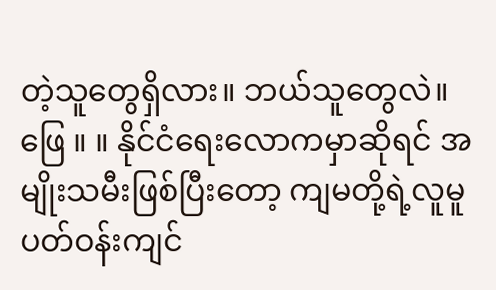တဲ့သူတွေရှိလား။ ဘယ်သူတွေလဲ။
ဖြေ ။ ။ နိုင်ငံရေးလောကမှာဆိုရင် အမျိုးသမီးဖြစ်ပြီးတော့ ကျမတို့ရဲ့လူမူပတ်ဝန်းကျင်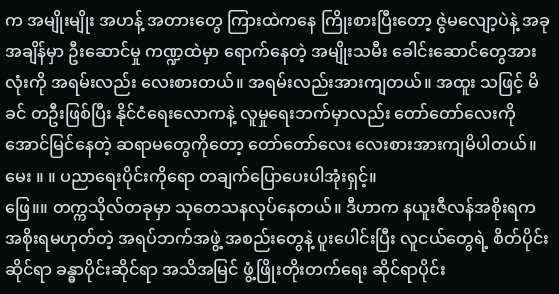က အမျိုးမျိုး အဟန့် အတားတွေ ကြားထဲကနေ ကြိုးစားပြီးတော့ ဇွဲမလျော့ပဲနဲ့ အခုအချိန်မှာ ဦးဆောင်မှု ကဏ္ဍထဲမှာ ရောက်နေတဲ့ အမျိုးသမီး ခေါင်းဆောင်တွေအားလုံးကို အရမ်းလည်း လေးစားတယ်။ အရမ်းလည်းအားကျတယ်။ အထူး သဖြင့် မိခင် တဦးဖြစ်ပြီး နိုင်ငံရေးလောကနဲ့ လူမှုရေးဘက်မှာလည်း တော်တော်လေးကို အောင်မြင်နေတဲ့ ဆရာမတွေကိုတော့ တော်တော်လေး လေးစားအားကျမိပါတယ်။
မေး ။ ။ ပညာရေးပိုင်းကိုရော တချက်ပြောပေးပါအုံးရှင့်။
ဖြေ။။ တက္ကသိုလ်တခုမှာ သုတေသနလုပ်နေတယ်။ ဒီဟာက နယူးဇီလန်အစိုးရက အစိုးရမဟုတ်တဲ့ အရပ်ဘက်အဖွဲ့ အစည်းတွေနဲ့ ပူးပေါင်းပြီး လူငယ်တွေရဲ့ စိတ်ပိုင်းဆိုင်ရာ ခန္ဓာပိုင်းဆိုင်ရာ အသိအမြင် ဖွံ့ဖြိုးတိုးတက်ရေး ဆိုင်ရာပိုင်း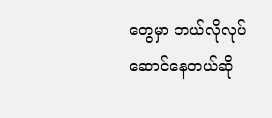တွေမှာ ဘယ်လိုလုပ်ဆောင်နေတယ်ဆို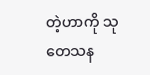တဲ့ဟာကို သုတေသန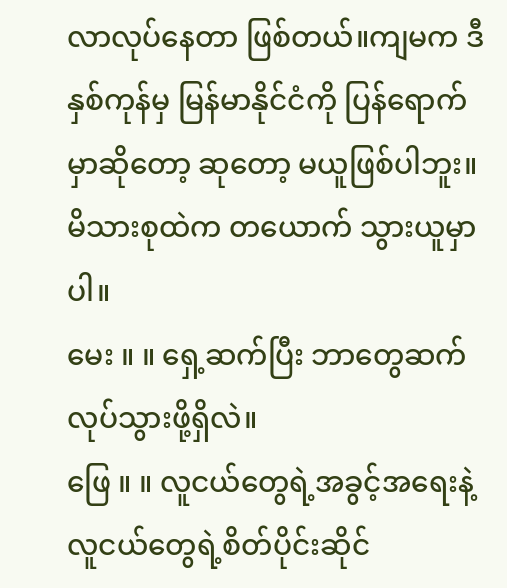လာလုပ်နေတာ ဖြစ်တယ်။ကျမက ဒီနှစ်ကုန်မှ မြန်မာနိုင်ငံကို ပြန်ရောက်မှာဆိုတော့ ဆုတော့ မယူဖြစ်ပါဘူး။ မိသားစုထဲက တယောက် သွားယူမှာပါ။
မေး ။ ။ ရှေ့ဆက်ပြီး ဘာတွေဆက်လုပ်သွားဖို့ရှိလဲ။
ဖြေ ။ ။ လူငယ်တွေရဲ့အခွင့်အရေးနဲ့ လူငယ်တွေရဲ့စိတ်ပိုင်းဆိုင်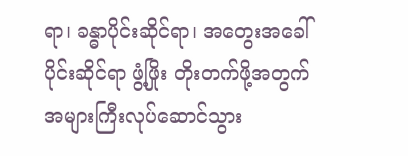ရာ၊ ခန္ဓာပိုင်းဆိုင်ရာ၊ အတွေးအခေါ်ပိုင်းဆိုင်ရာ ဖွံ့ဖြိုး တိုးတက်ဖို့အတွက် အများကြီးလုပ်ဆောင်သွား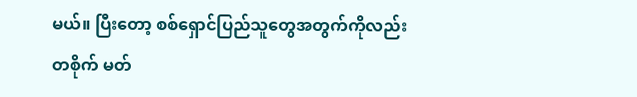မယ်။ ပြီးတော့ စစ်ရှောင်ပြည်သူတွေအတွက်ကိုလည်း တစိုက် မတ်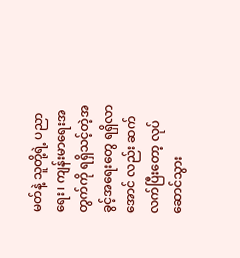မတ်နဲ့ သူတို့ရဲ့ ပညာရေး၊ ကျန်းမာရေးအတွက်ကို ရရှိသင့်တဲ့အခွင့်အရေးတွေ ရရှိလာအောင် လည်း ဆက်လက်ပြီးတော့ လုပ်ဆောင်သွား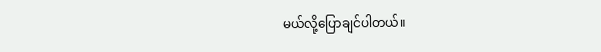မယ်လို့ပြောချင်ပါတယ်။